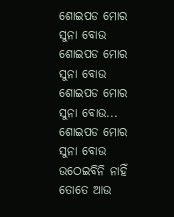ଶୋଇପଡ ମୋର ସୁନା ବୋଉ
ଶୋଇପଡ ମୋର ସୁନା ବୋଉ
ଶୋଇପଡ ମୋର ସୁନା ବୋଉ...
ଶୋଇପଡ ମୋର ସୁନା ବୋଉ
ଉଠେଇବିନି ନାହିଁ ତୋତେ ଆଉ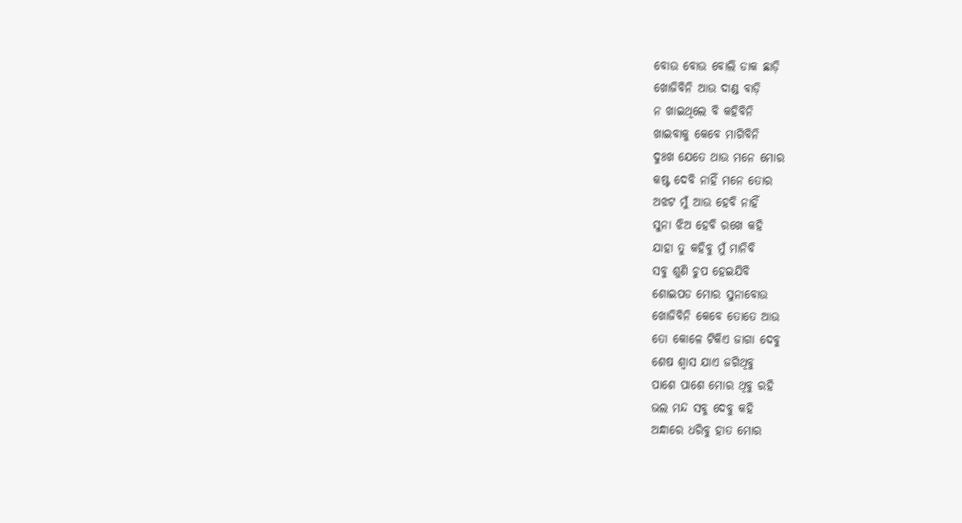ବୋଉ ବୋଉ ବୋଲି ଡାକ ଛାଡ଼ି
ଖୋଜିବିନି ଆଉ ଦାଣ୍ଡ ବାଡ଼ି
ନ ଖାଇଥିଲେ ବି କହିବିନି
ଖାଇବାକୁ କେବେ ମାଗିବିନି
ଦୁଃଖ ଯେତେ ଥାଉ ମନେ ମୋର
କଷ୍ଟ ଦେବି ନାହିଁ ମନେ ତୋର
ଅଝଟ ମୁଁ ଆଉ ହେବି ନାହିଁ
ସୁନା ଝିଅ ହେବି ରଖେ କହି
ଯାହା ତୁ କହିବୁ ମୁଁ ମାନିବି
ସବୁ ଶୁଣି ଚୁପ ହେଇଯିବି
ଶୋଇପଡ ମୋର ସୁନାବୋଉ
ଖୋଜିବିନି କେବେ ତୋତେ ଆଉ
ତୋ କୋଳେ ଟିକିଏ ଜାଗା ଦେବୁ
ଶେଷ ଶ୍ୱାସ ଯାଏ ଜଗିଥିବୁ
ପାଶେ ପାଶେ ମୋର ଥିବୁ ରହି
ଭଲ ମନ୍ଦ ସବୁ ଦେବୁ କହି
ଅନ୍ଧାରେ ଧରିବୁ ହାତ ମୋର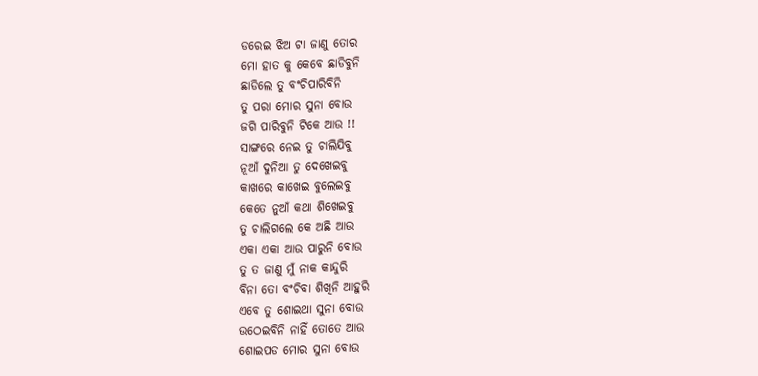ଡରେଇ ଝିଅ ଟା ଜାଣୁ ତୋର
ମୋ ହାତ କୁ କେବେ ଛାଡିବୁନି
ଛାଡିଲେ ତୁ ବଂଚିପାରିବିନି
ତୁ ପରା ମୋର ସୁନା ବୋଉ
ଜଗି ପାରିବୁନି ଟିକେ ଆଉ !!
ସାଙ୍ଗରେ ନେଇ ତୁ ଚାଲିଯିବୁ
ନୂଆଁ ଦୁନିଆ ତୁ ଦେଖେଇବୁ
କାଖରେ କାଖେଇ ବୁଲେଇବୁ
କେତେ ନୁଆଁ କଥା ଶିଖେଇବୁ
ତୁ ଚାଲିଗଲେ କେ ଅଛି ଆଉ
ଏକା ଏକା ଆଉ ପାରୁନି ବୋଉ
ତୁ ତ ଜାଣୁ ମୁଁ ନାକ କାନ୍ଦୁରି
ବିନା ତୋ ବଂଚିବା ଶିଖିନି ଆହୁରି
ଏବେ ତୁ ଶୋଇଥା ସୁନା ବୋଉ
ଉଠେଇବିନି ନାହିଁ ତୋତେ ଆଉ
ଶୋଇପଡ ମୋର ସୁନା ବୋଉ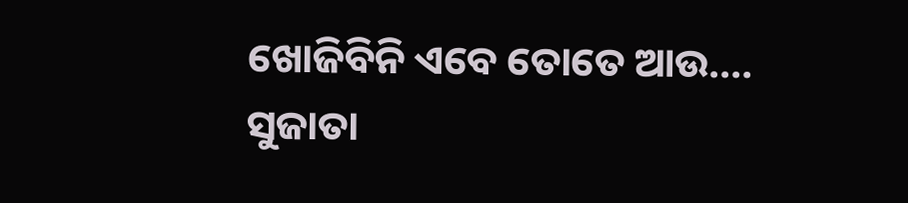ଖୋଜିବିନି ଏବେ ତୋତେ ଆଉ....
ସୁଜାତା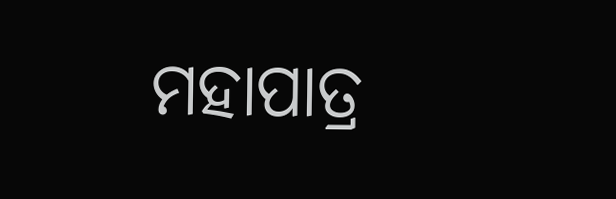ମହାପାତ୍ର